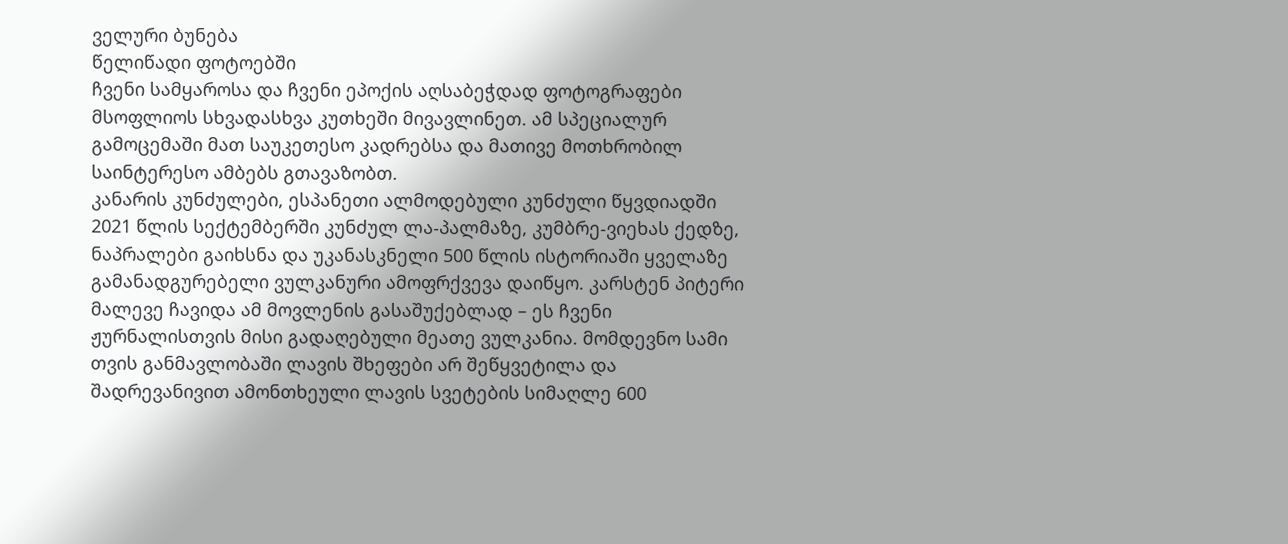ველური ბუნება
წელიწადი ფოტოებში
ჩვენი სამყაროსა და ჩვენი ეპოქის აღსაბეჭდად ფოტოგრაფები მსოფლიოს სხვადასხვა კუთხეში მივავლინეთ. ამ სპეციალურ გამოცემაში მათ საუკეთესო კადრებსა და მათივე მოთხრობილ საინტერესო ამბებს გთავაზობთ.
კანარის კუნძულები, ესპანეთი ალმოდებული კუნძული წყვდიადში 2021 წლის სექტემბერში კუნძულ ლა-პალმაზე, კუმბრე-ვიეხას ქედზე, ნაპრალები გაიხსნა და უკანასკნელი 500 წლის ისტორიაში ყველაზე გამანადგურებელი ვულკანური ამოფრქვევა დაიწყო. კარსტენ პიტერი მალევე ჩავიდა ამ მოვლენის გასაშუქებლად – ეს ჩვენი ჟურნალისთვის მისი გადაღებული მეათე ვულკანია. მომდევნო სამი თვის განმავლობაში ლავის შხეფები არ შეწყვეტილა და შადრევანივით ამონთხეული ლავის სვეტების სიმაღლე 600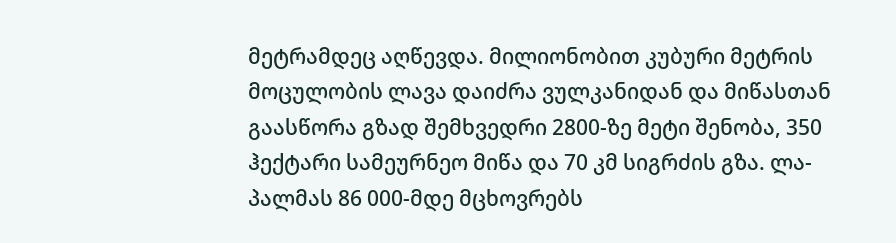მეტრამდეც აღწევდა. მილიონობით კუბური მეტრის მოცულობის ლავა დაიძრა ვულკანიდან და მიწასთან გაასწორა გზად შემხვედრი 2800-ზე მეტი შენობა, 350 ჰექტარი სამეურნეო მიწა და 70 კმ სიგრძის გზა. ლა-პალმას 86 000-მდე მცხოვრებს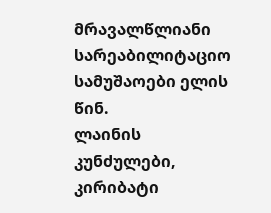მრავალწლიანი სარეაბილიტაციო სამუშაოები ელის წინ.
ლაინის კუნძულები, კირიბატი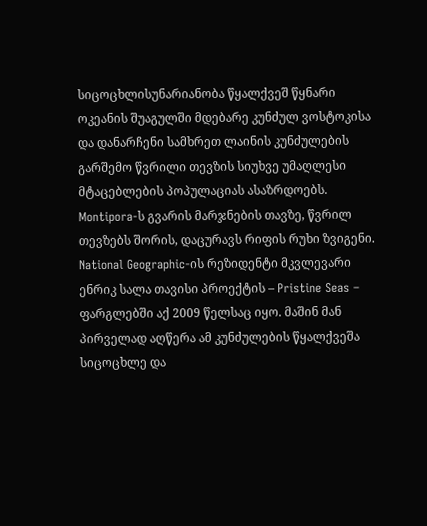სიცოცხლისუნარიანობა წყალქვეშ წყნარი ოკეანის შუაგულში მდებარე კუნძულ ვოსტოკისა და დანარჩენი სამხრეთ ლაინის კუნძულების გარშემო წვრილი თევზის სიუხვე უმაღლესი მტაცებლების პოპულაციას ასაზრდოებს. Montipora-ს გვარის მარჯნების თავზე, წვრილ თევზებს შორის, დაცურავს რიფის რუხი ზვიგენი. National Geographic-ის რეზიდენტი მკვლევარი ენრიკ სალა თავისი პროექტის – Pristine Seas – ფარგლებში აქ 2009 წელსაც იყო. მაშინ მან პირველად აღწერა ამ კუნძულების წყალქვეშა სიცოცხლე და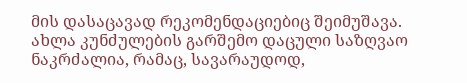მის დასაცავად რეკომენდაციებიც შეიმუშავა. ახლა კუნძულების გარშემო დაცული საზღვაო ნაკრძალია, რამაც, სავარაუდოდ,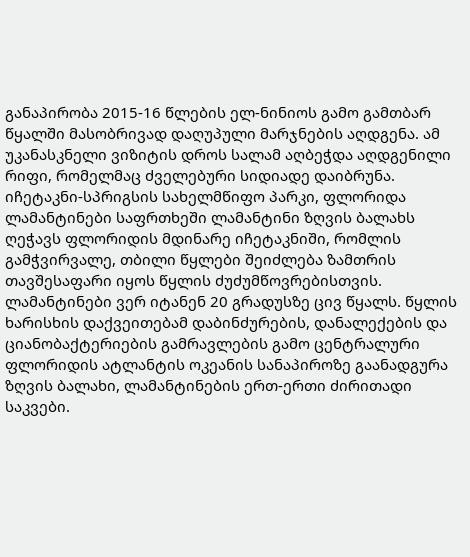განაპირობა 2015-16 წლების ელ-ნინიოს გამო გამთბარ წყალში მასობრივად დაღუპული მარჯნების აღდგენა. ამ უკანასკნელი ვიზიტის დროს სალამ აღბეჭდა აღდგენილი რიფი, რომელმაც ძველებური სიდიადე დაიბრუნა.
იჩეტაკნი-სპრიგსის სახელმწიფო პარკი, ფლორიდა ლამანტინები საფრთხეში ლამანტინი ზღვის ბალახს ღეჭავს ფლორიდის მდინარე იჩეტაკნიში, რომლის გამჭვირვალე, თბილი წყლები შეიძლება ზამთრის თავშესაფარი იყოს წყლის ძუძუმწოვრებისთვის. ლამანტინები ვერ იტანენ 20 გრადუსზე ცივ წყალს. წყლის ხარისხის დაქვეითებამ დაბინძურების, დანალექების და ციანობაქტერიების გამრავლების გამო ცენტრალური ფლორიდის ატლანტის ოკეანის სანაპიროზე გაანადგურა ზღვის ბალახი, ლამანტინების ერთ-ერთი ძირითადი საკვები.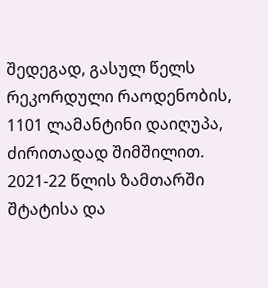შედეგად, გასულ წელს რეკორდული რაოდენობის, 1101 ლამანტინი დაიღუპა, ძირითადად შიმშილით. 2021-22 წლის ზამთარში შტატისა და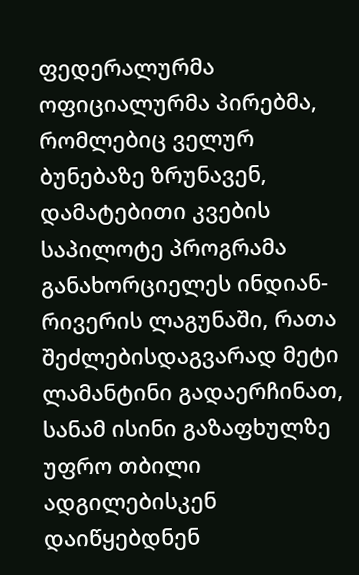ფედერალურმა ოფიციალურმა პირებმა, რომლებიც ველურ ბუნებაზე ზრუნავენ, დამატებითი კვების საპილოტე პროგრამა განახორციელეს ინდიან-რივერის ლაგუნაში, რათა შეძლებისდაგვარად მეტი ლამანტინი გადაერჩინათ, სანამ ისინი გაზაფხულზე უფრო თბილი ადგილებისკენ დაიწყებდნენ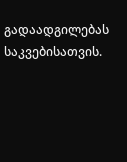გადაადგილებას საკვებისათვის.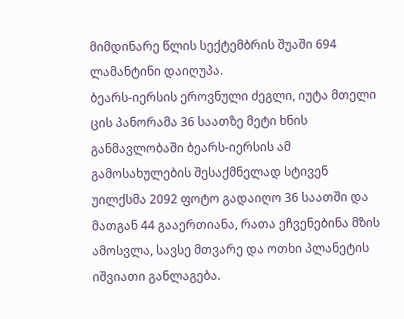მიმდინარე წლის სექტემბრის შუაში 694 ლამანტინი დაიღუპა.
ბეარს-იერსის ეროვნული ძეგლი, იუტა მთელი ცის პანორამა 36 საათზე მეტი ხნის განმავლობაში ბეარს-იერსის ამ გამოსახულების შესაქმნელად სტივენ უილქსმა 2092 ფოტო გადაიღო 36 საათში და მათგან 44 გააერთიანა, რათა ეჩვენებინა მზის ამოსვლა, სავსე მთვარე და ოთხი პლანეტის იშვიათი განლაგება.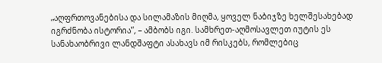„აღფრთოვანებისა და სილამაზის მიღმა, ყოველ ნაბიჯზე ხელშესახებად იგრძნობა ისტორია“, – ამბობს იგი. სამხრეთ-აღმოსავლეთ იუტის ეს სანახაობრივი ლანდშაფტი ასახავს იმ რისკებს, რომლებიც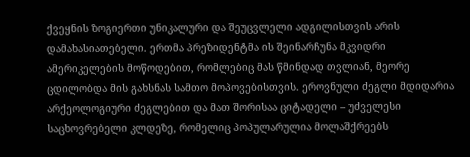ქვეყნის ზოგიერთი უნიკალური და შეუცვლელი ადგილისთვის არის დამახასიათებელი. ერთმა პრეზიდენტმა ის შეინარჩუნა მკვიდრი ამერიკელების მოწოდებით, რომლებიც მას წმინდად თვლიან, მეორე ცდილობდა მის გახსნას სამთო მოპოვებისთვის. ეროვნული ძეგლი მდიდარია არქეოლოგიური ძეგლებით და მათ შორისაა ციტადელი – უძველესი საცხოვრებელი კლდეზე, რომელიც პოპულარულია მოლაშქრეებს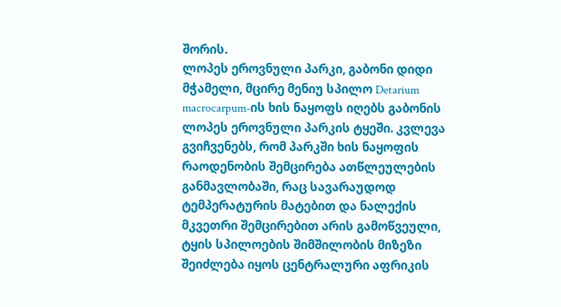შორის.
ლოპეს ეროვნული პარკი, გაბონი დიდი მჭამელი, მცირე მენიუ სპილო Detarium macrocarpum-ის ხის ნაყოფს იღებს გაბონის ლოპეს ეროვნული პარკის ტყეში. კვლევა გვიჩვენებს, რომ პარკში ხის ნაყოფის რაოდენობის შემცირება ათწლეულების განმავლობაში, რაც სავარაუდოდ ტემპერატურის მატებით და ნალექის მკვეთრი შემცირებით არის გამოწვეული, ტყის სპილოების შიმშილობის მიზეზი შეიძლება იყოს ცენტრალური აფრიკის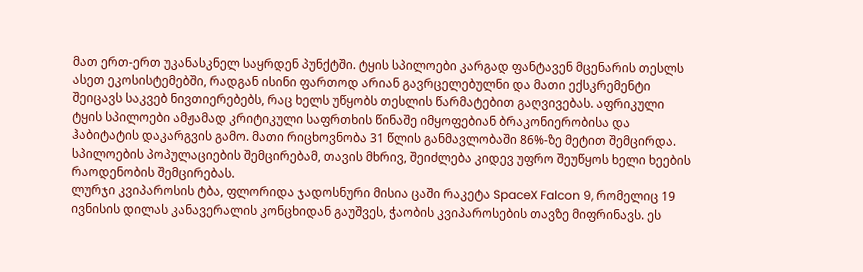მათ ერთ-ერთ უკანასკნელ საყრდენ პუნქტში. ტყის სპილოები კარგად ფანტავენ მცენარის თესლს ასეთ ეკოსისტემებში, რადგან ისინი ფართოდ არიან გავრცელებულნი და მათი ექსკრემენტი შეიცავს საკვებ ნივთიერებებს, რაც ხელს უწყობს თესლის წარმატებით გაღვივებას. აფრიკული ტყის სპილოები ამჟამად კრიტიკული საფრთხის წინაშე იმყოფებიან ბრაკონიერობისა და ჰაბიტატის დაკარგვის გამო. მათი რიცხოვნობა 31 წლის განმავლობაში 86%-ზე მეტით შემცირდა. სპილოების პოპულაციების შემცირებამ, თავის მხრივ, შეიძლება კიდევ უფრო შეუწყოს ხელი ხეების რაოდენობის შემცირებას.
ლურჯი კვიპაროსის ტბა, ფლორიდა ჯადოსნური მისია ცაში რაკეტა SpaceX Falcon 9, რომელიც 19 ივნისის დილას კანავერალის კონცხიდან გაუშვეს, ჭაობის კვიპაროსების თავზე მიფრინავს. ეს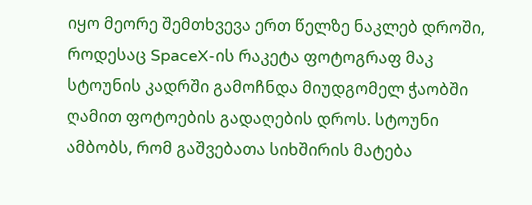იყო მეორე შემთხვევა ერთ წელზე ნაკლებ დროში, როდესაც SpaceX-ის რაკეტა ფოტოგრაფ მაკ სტოუნის კადრში გამოჩნდა მიუდგომელ ჭაობში ღამით ფოტოების გადაღების დროს. სტოუნი ამბობს, რომ გაშვებათა სიხშირის მატება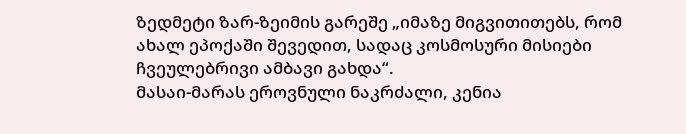ზედმეტი ზარ-ზეიმის გარეშე „იმაზე მიგვითითებს, რომ ახალ ეპოქაში შევედით, სადაც კოსმოსური მისიები ჩვეულებრივი ამბავი გახდა“.
მასაი-მარას ეროვნული ნაკრძალი, კენია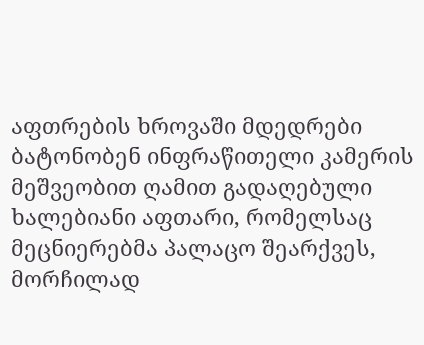აფთრების ხროვაში მდედრები ბატონობენ ინფრაწითელი კამერის მეშვეობით ღამით გადაღებული ხალებიანი აფთარი, რომელსაც მეცნიერებმა პალაცო შეარქვეს, მორჩილად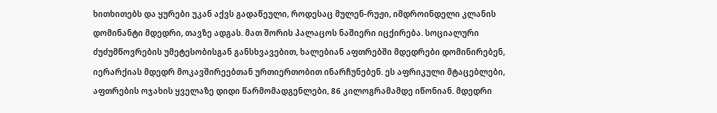ხითხითებს და ყურები უკან აქვს გადაწეული, როდესაც მულენ-რუჟი, იმდროინდელი კლანის დომინანტი მდედრი, თავზე ადგას. მათ შორის პალაცოს ნაშიერი იცქირება. სოციალური ძუძუმწოვრების უმეტესობისგან განსხვავებით, ხალებიან აფთრებში მდედრები დომინირებენ, იერარქიას მდედრ მოკავშირეებთან ურთიერთობით ინარჩუნებენ. ეს აფრიკული მტაცებლები, აფთრების ოჯახის ყველაზე დიდი წარმომადგენლები, 86 კილოგრამამდე იწონიან. მდედრი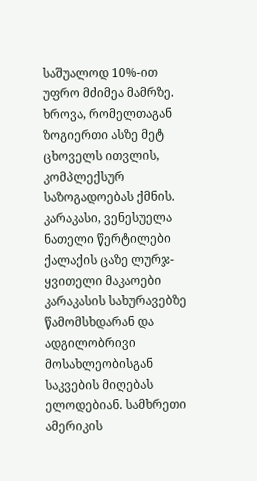საშუალოდ 10%-ით უფრო მძიმეა მამრზე. ხროვა, რომელთაგან ზოგიერთი ასზე მეტ ცხოველს ითვლის, კომპლექსურ საზოგადოებას ქმნის.
კარაკასი, ვენესუელა ნათელი წერტილები ქალაქის ცაზე ლურჯ-ყვითელი მაკაოები კარაკასის სახურავებზე წამომსხდარან და ადგილობრივი მოსახლეობისგან საკვების მიღებას ელოდებიან. სამხრეთი ამერიკის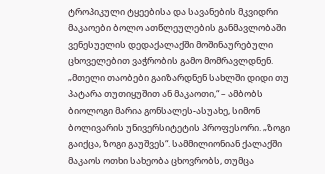ტროპიკული ტყეებისა და სავანების მკვიდრი მაკაოები ბოლო ათწლეულების განმავლობაში ვენესუელის დედაქალაქში მოშინაურებული ცხოველებით ვაჭრობის გამო მომრავლდნენ. „მთელი თაობები გაიზარდნენ სახლში დიდი თუ პატარა თუთიყუშით ან მაკაოთი,“ – ამბობს ბიოლოგი მარია გონსალეს-ასუახე, სიმონ ბოლივარის უნივერსიტეტის პროფესორი. „ზოგი გაიქცა, ზოგი გაუშვეს“. სამმილიონიან ქალაქში მაკაოს ოთხი სახეობა ცხოვრობს, თუმცა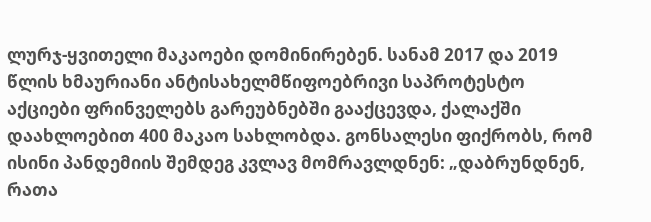ლურჯ-ყვითელი მაკაოები დომინირებენ. სანამ 2017 და 2019 წლის ხმაურიანი ანტისახელმწიფოებრივი საპროტესტო აქციები ფრინველებს გარეუბნებში გააქცევდა, ქალაქში დაახლოებით 400 მაკაო სახლობდა. გონსალესი ფიქრობს, რომ ისინი პანდემიის შემდეგ კვლავ მომრავლდნენ: „დაბრუნდნენ, რათა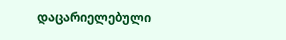დაცარიელებული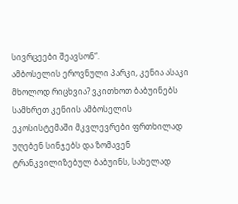სივრცეები შეავსონ“.
ამბოსელის ეროვნული პარკი, კენია ასაკი მხოლოდ რიცხვია? ვკითხოთ ბაბუინებს სამხრეთ კენიის ამბოსელის ეკოსისტემაში მკვლევრები ფრთხილად უღებენ სინჯებს და ზომავენ ტრანკვილიზებულ ბაბუინს, სახელად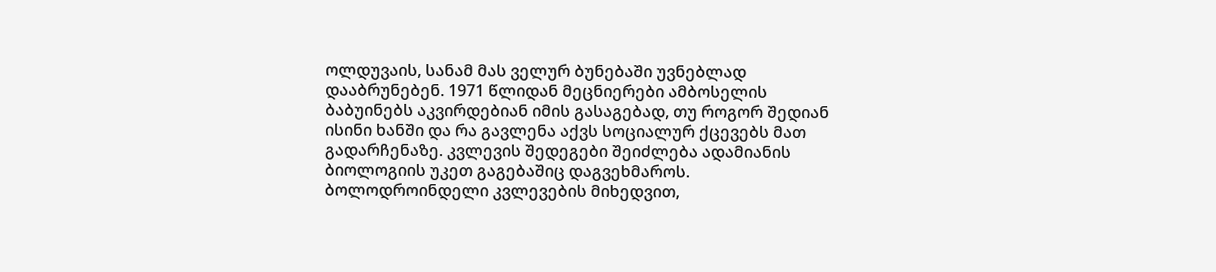ოლდუვაის, სანამ მას ველურ ბუნებაში უვნებლად დააბრუნებენ. 1971 წლიდან მეცნიერები ამბოსელის ბაბუინებს აკვირდებიან იმის გასაგებად, თუ როგორ შედიან ისინი ხანში და რა გავლენა აქვს სოციალურ ქცევებს მათ გადარჩენაზე. კვლევის შედეგები შეიძლება ადამიანის ბიოლოგიის უკეთ გაგებაშიც დაგვეხმაროს. ბოლოდროინდელი კვლევების მიხედვით,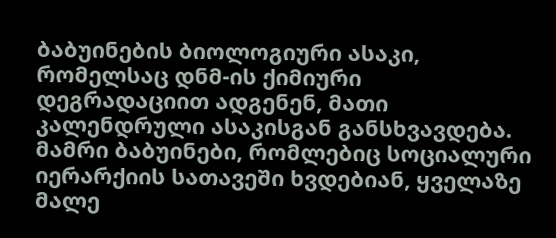ბაბუინების ბიოლოგიური ასაკი, რომელსაც დნმ-ის ქიმიური დეგრადაციით ადგენენ, მათი კალენდრული ასაკისგან განსხვავდება. მამრი ბაბუინები, რომლებიც სოციალური იერარქიის სათავეში ხვდებიან, ყველაზე მალე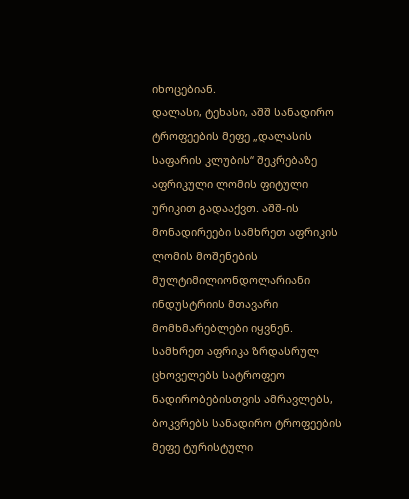იხოცებიან.
დალასი, ტეხასი, აშშ სანადირო ტროფეების მეფე „დალასის საფარის კლუბის“ შეკრებაზე აფრიკული ლომის ფიტული ურიკით გადააქვთ. აშშ-ის მონადირეები სამხრეთ აფრიკის ლომის მოშენების მულტიმილიონდოლარიანი ინდუსტრიის მთავარი მომხმარებლები იყვნენ. სამხრეთ აფრიკა ზრდასრულ ცხოველებს სატროფეო ნადირობებისთვის ამრავლებს, ბოკვრებს სანადირო ტროფეების მეფე ტურისტული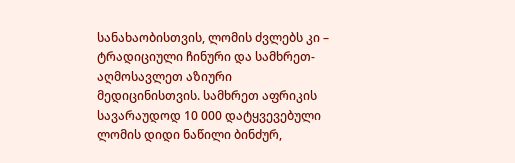სანახაობისთვის, ლომის ძვლებს კი – ტრადიციული ჩინური და სამხრეთ-აღმოსავლეთ აზიური მედიცინისთვის. სამხრეთ აფრიკის სავარაუდოდ 10 000 დატყვევებული ლომის დიდი ნაწილი ბინძურ,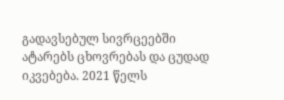გადავსებულ სივრცეებში ატარებს ცხოვრებას და ცუდად იკვებება. 2021 წელს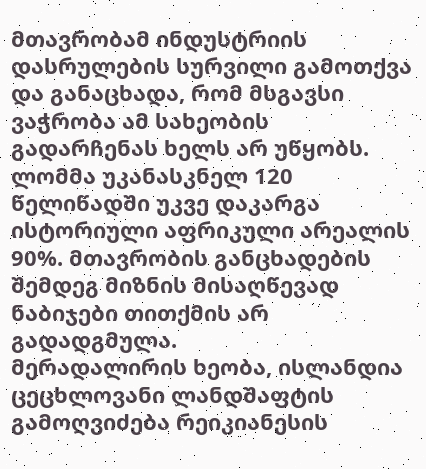მთავრობამ ინდუსტრიის დასრულების სურვილი გამოთქვა და განაცხადა, რომ მსგავსი ვაჭრობა ამ სახეობის გადარჩენას ხელს არ უწყობს. ლომმა უკანასკნელ 120 წელიწადში უკვე დაკარგა ისტორიული აფრიკული არეალის 90%. მთავრობის განცხადების შემდეგ მიზნის მისაღწევად ნაბიჯები თითქმის არ გადადგმულა.
მერადალირის ხეობა, ისლანდია ცეცხლოვანი ლანდშაფტის გამოღვიძება რეიკიანესის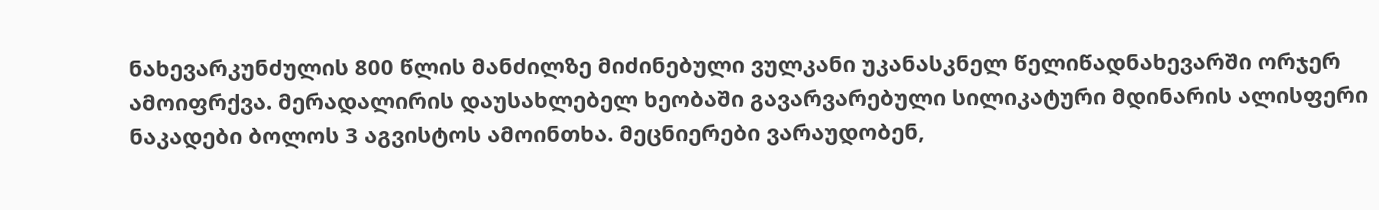ნახევარკუნძულის 800 წლის მანძილზე მიძინებული ვულკანი უკანასკნელ წელიწადნახევარში ორჯერ ამოიფრქვა. მერადალირის დაუსახლებელ ხეობაში გავარვარებული სილიკატური მდინარის ალისფერი ნაკადები ბოლოს 3 აგვისტოს ამოინთხა. მეცნიერები ვარაუდობენ,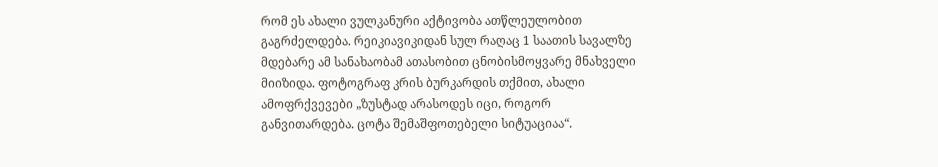რომ ეს ახალი ვულკანური აქტივობა ათწლეულობით გაგრძელდება. რეიკიავიკიდან სულ რაღაც 1 საათის სავალზე მდებარე ამ სანახაობამ ათასობით ცნობისმოყვარე მნახველი მიიზიდა. ფოტოგრაფ კრის ბურკარდის თქმით, ახალი ამოფრქვევები „ზუსტად არასოდეს იცი, როგორ განვითარდება. ცოტა შემაშფოთებელი სიტუაციაა“.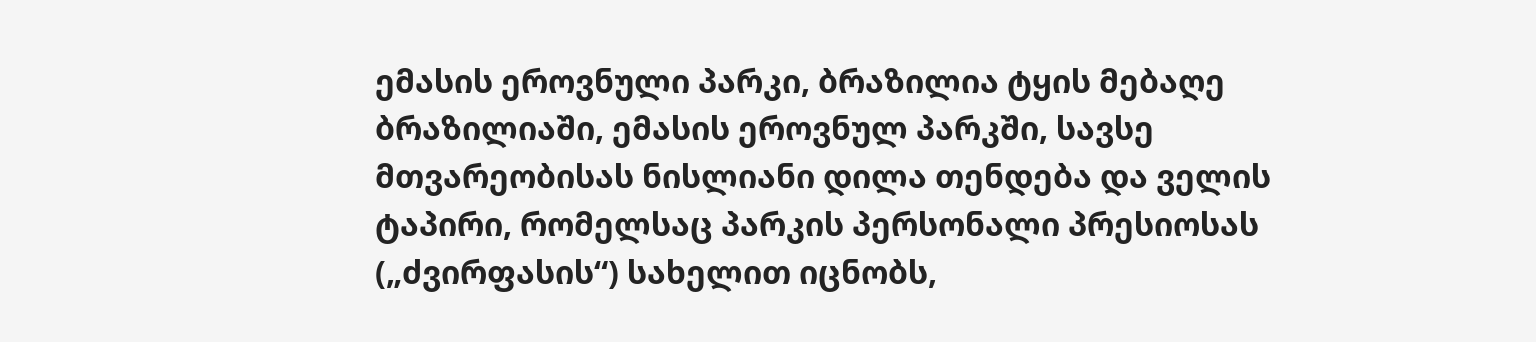ემასის ეროვნული პარკი, ბრაზილია ტყის მებაღე ბრაზილიაში, ემასის ეროვნულ პარკში, სავსე მთვარეობისას ნისლიანი დილა თენდება და ველის ტაპირი, რომელსაც პარკის პერსონალი პრესიოსას („ძვირფასის“) სახელით იცნობს,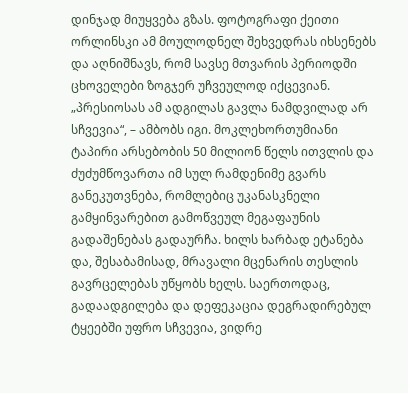დინჯად მიუყვება გზას. ფოტოგრაფი ქეითი ორლინსკი ამ მოულოდნელ შეხვედრას იხსენებს და აღნიშნავს, რომ სავსე მთვარის პერიოდში ცხოველები ზოგჯერ უჩვეულოდ იქცევიან. „პრესიოსას ამ ადგილას გავლა ნამდვილად არ სჩვევია“, – ამბობს იგი. მოკლეხორთუმიანი ტაპირი არსებობის 50 მილიონ წელს ითვლის და ძუძუმწოვართა იმ სულ რამდენიმე გვარს განეკუთვნება, რომლებიც უკანასკნელი გამყინვარებით გამოწვეულ მეგაფაუნის გადაშენებას გადაურჩა. ხილს ხარბად ეტანება და, შესაბამისად, მრავალი მცენარის თესლის გავრცელებას უწყობს ხელს. საერთოდაც, გადაადგილება და დეფეკაცია დეგრადირებულ ტყეებში უფრო სჩვევია, ვიდრე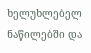ხელუხლებელ ნაწილებში და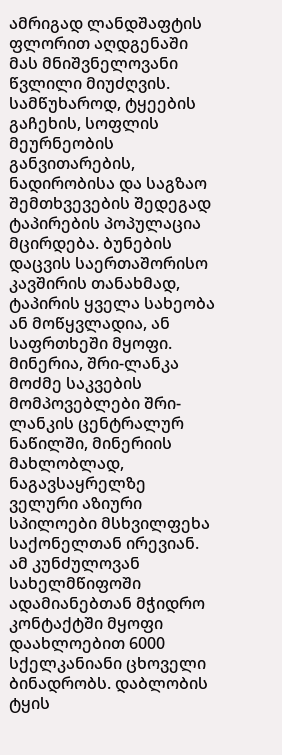ამრიგად ლანდშაფტის ფლორით აღდგენაში მას მნიშვნელოვანი წვლილი მიუძღვის. სამწუხაროდ, ტყეების გაჩეხის, სოფლის მეურნეობის განვითარების, ნადირობისა და საგზაო შემთხვევების შედეგად ტაპირების პოპულაცია მცირდება. ბუნების დაცვის საერთაშორისო კავშირის თანახმად, ტაპირის ყველა სახეობა ან მოწყვლადია, ან საფრთხეში მყოფი.
მინერია, შრი-ლანკა მოძმე საკვების მომპოვებლები შრი-ლანკის ცენტრალურ ნაწილში, მინერიის მახლობლად, ნაგავსაყრელზე ველური აზიური სპილოები მსხვილფეხა საქონელთან ირევიან. ამ კუნძულოვან სახელმწიფოში ადამიანებთან მჭიდრო კონტაქტში მყოფი დაახლოებით 6000 სქელკანიანი ცხოველი ბინადრობს. დაბლობის ტყის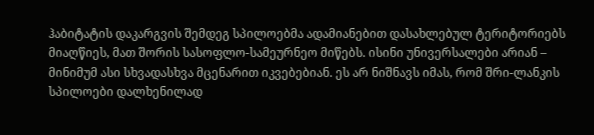ჰაბიტატის დაკარგვის შემდეგ სპილოებმა ადამიანებით დასახლებულ ტერიტორიებს მიაღწიეს, მათ შორის სასოფლო-სამეურნეო მიწებს. ისინი უნივერსალები არიან – მინიმუმ ასი სხვადასხვა მცენარით იკვებებიან. ეს არ ნიშნავს იმას, რომ შრი-ლანკის სპილოები დალხენილად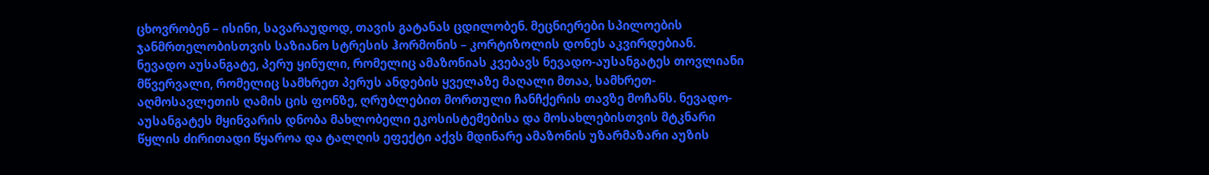ცხოვრობენ – ისინი, სავარაუდოდ, თავის გატანას ცდილობენ. მეცნიერები სპილოების ჯანმრთელობისთვის საზიანო სტრესის ჰორმონის – კორტიზოლის დონეს აკვირდებიან.
ნევადო აუსანგატე, პერუ ყინული, რომელიც ამაზონიას კვებავს ნევადო-აუსანგატეს თოვლიანი მწვერვალი, რომელიც სამხრეთ პერუს ანდების ყველაზე მაღალი მთაა, სამხრეთ-აღმოსავლეთის ღამის ცის ფონზე, ღრუბლებით მორთული ჩანჩქერის თავზე მოჩანს. ნევადო-აუსანგატეს მყინვარის დნობა მახლობელი ეკოსისტემებისა და მოსახლებისთვის მტკნარი წყლის ძირითადი წყაროა და ტალღის ეფექტი აქვს მდინარე ამაზონის უზარმაზარი აუზის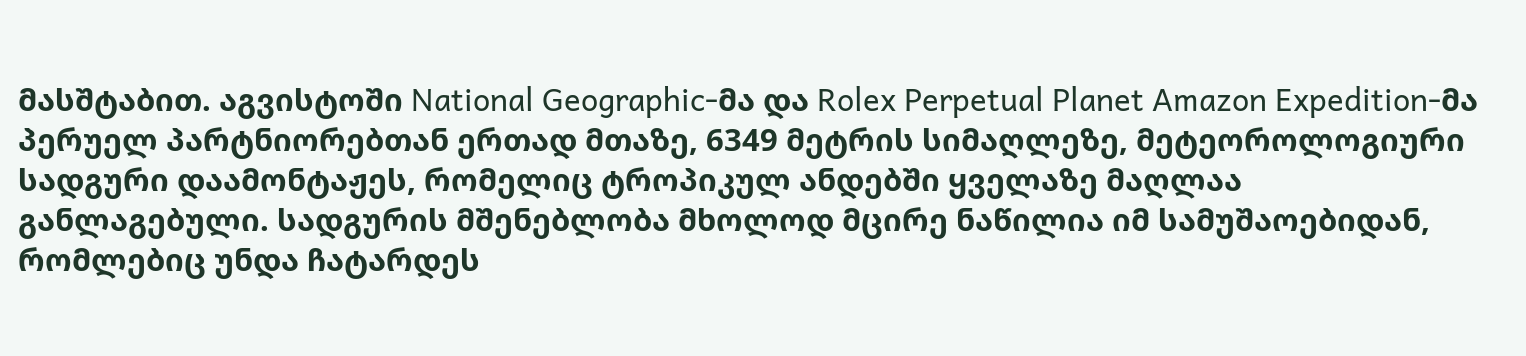მასშტაბით. აგვისტოში National Geographic-მა და Rolex Perpetual Planet Amazon Expedition-მა პერუელ პარტნიორებთან ერთად მთაზე, 6349 მეტრის სიმაღლეზე, მეტეოროლოგიური სადგური დაამონტაჟეს, რომელიც ტროპიკულ ანდებში ყველაზე მაღლაა განლაგებული. სადგურის მშენებლობა მხოლოდ მცირე ნაწილია იმ სამუშაოებიდან, რომლებიც უნდა ჩატარდეს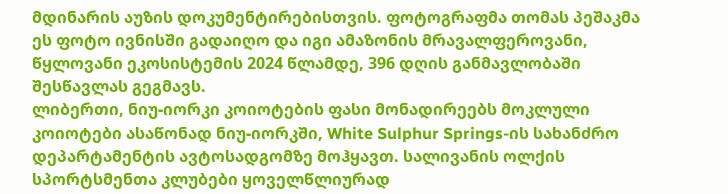მდინარის აუზის დოკუმენტირებისთვის. ფოტოგრაფმა თომას პეშაკმა ეს ფოტო ივნისში გადაიღო და იგი ამაზონის მრავალფეროვანი, წყლოვანი ეკოსისტემის 2024 წლამდე, 396 დღის განმავლობაში შესწავლას გეგმავს.
ლიბერთი, ნიუ-იორკი კოიოტების ფასი მონადირეებს მოკლული კოიოტები ასაწონად ნიუ-იორკში, White Sulphur Springs-ის სახანძრო დეპარტამენტის ავტოსადგომზე მოჰყავთ. სალივანის ოლქის სპორტსმენთა კლუბები ყოველწლიურად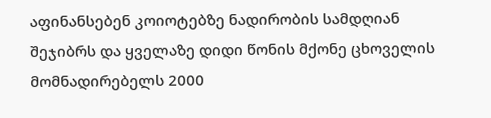აფინანსებენ კოიოტებზე ნადირობის სამდღიან შეჯიბრს და ყველაზე დიდი წონის მქონე ცხოველის მომნადირებელს 2000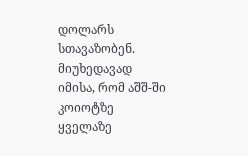დოლარს სთავაზობენ. მიუხედავად იმისა, რომ აშშ-ში კოიოტზე ყველაზე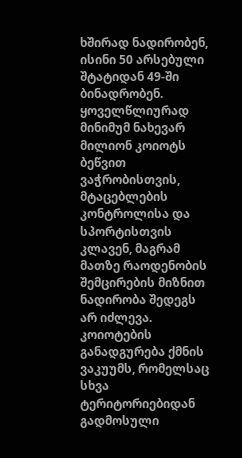ხშირად ნადირობენ, ისინი 50 არსებული შტატიდან 49-ში ბინადრობენ. ყოველწლიურად მინიმუმ ნახევარ მილიონ კოიოტს ბეწვით ვაჭრობისთვის, მტაცებლების კონტროლისა და სპორტისთვის კლავენ, მაგრამ მათზე რაოდენობის შემცირების მიზნით ნადირობა შედეგს არ იძლევა. კოიოტების განადგურება ქმნის ვაკუუმს, რომელსაც სხვა ტერიტორიებიდან გადმოსული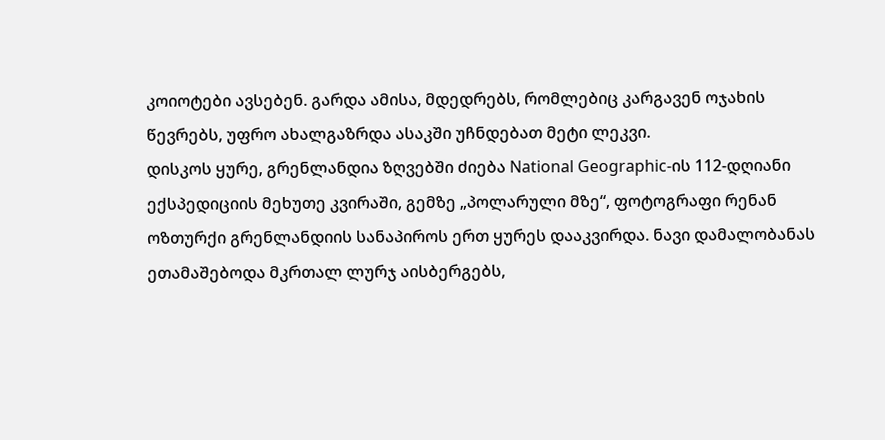კოიოტები ავსებენ. გარდა ამისა, მდედრებს, რომლებიც კარგავენ ოჯახის წევრებს, უფრო ახალგაზრდა ასაკში უჩნდებათ მეტი ლეკვი.
დისკოს ყურე, გრენლანდია ზღვებში ძიება National Geographic-ის 112-დღიანი ექსპედიციის მეხუთე კვირაში, გემზე „პოლარული მზე“, ფოტოგრაფი რენან ოზთურქი გრენლანდიის სანაპიროს ერთ ყურეს დააკვირდა. ნავი დამალობანას ეთამაშებოდა მკრთალ ლურჯ აისბერგებს,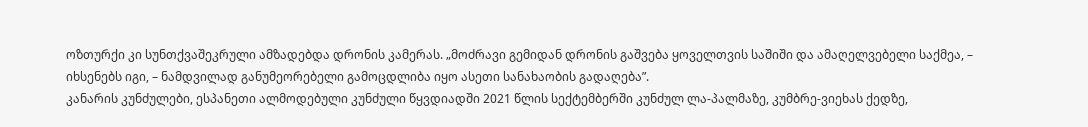ოზთურქი კი სუნთქვაშეკრული ამზადებდა დრონის კამერას. „მოძრავი გემიდან დრონის გაშვება ყოველთვის საშიში და ამაღელვებელი საქმეა, – იხსენებს იგი, – ნამდვილად განუმეორებელი გამოცდლიბა იყო ასეთი სანახაობის გადაღება”.
კანარის კუნძულები, ესპანეთი ალმოდებული კუნძული წყვდიადში 2021 წლის სექტემბერში კუნძულ ლა-პალმაზე, კუმბრე-ვიეხას ქედზე,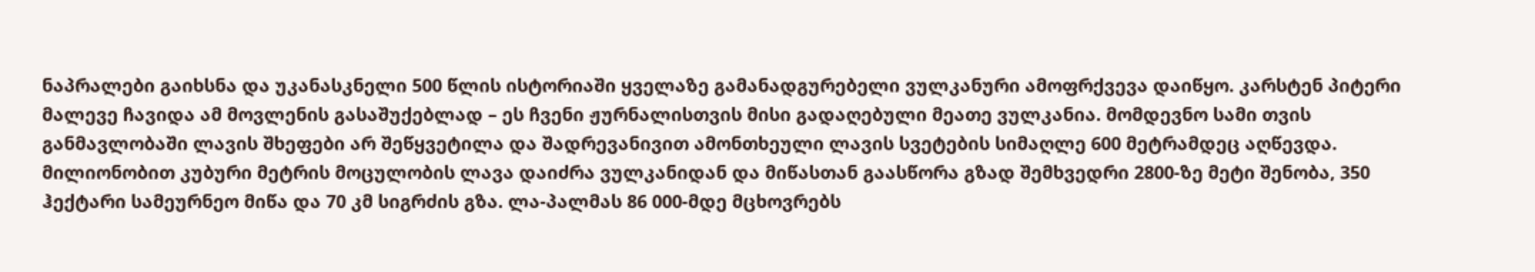ნაპრალები გაიხსნა და უკანასკნელი 500 წლის ისტორიაში ყველაზე გამანადგურებელი ვულკანური ამოფრქვევა დაიწყო. კარსტენ პიტერი მალევე ჩავიდა ამ მოვლენის გასაშუქებლად – ეს ჩვენი ჟურნალისთვის მისი გადაღებული მეათე ვულკანია. მომდევნო სამი თვის განმავლობაში ლავის შხეფები არ შეწყვეტილა და შადრევანივით ამონთხეული ლავის სვეტების სიმაღლე 600 მეტრამდეც აღწევდა. მილიონობით კუბური მეტრის მოცულობის ლავა დაიძრა ვულკანიდან და მიწასთან გაასწორა გზად შემხვედრი 2800-ზე მეტი შენობა, 350 ჰექტარი სამეურნეო მიწა და 70 კმ სიგრძის გზა. ლა-პალმას 86 000-მდე მცხოვრებს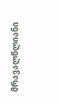მრავალწლიანი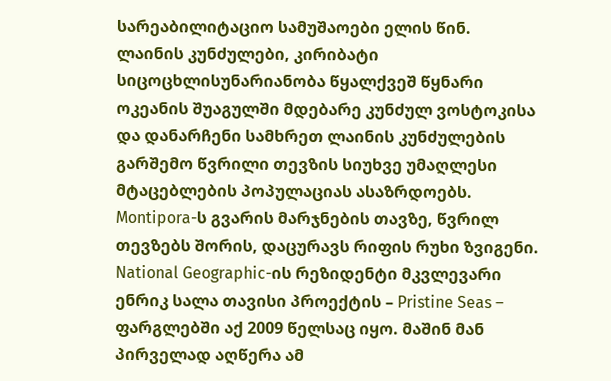სარეაბილიტაციო სამუშაოები ელის წინ.
ლაინის კუნძულები, კირიბატი სიცოცხლისუნარიანობა წყალქვეშ წყნარი ოკეანის შუაგულში მდებარე კუნძულ ვოსტოკისა და დანარჩენი სამხრეთ ლაინის კუნძულების გარშემო წვრილი თევზის სიუხვე უმაღლესი მტაცებლების პოპულაციას ასაზრდოებს. Montipora-ს გვარის მარჯნების თავზე, წვრილ თევზებს შორის, დაცურავს რიფის რუხი ზვიგენი. National Geographic-ის რეზიდენტი მკვლევარი ენრიკ სალა თავისი პროექტის – Pristine Seas – ფარგლებში აქ 2009 წელსაც იყო. მაშინ მან პირველად აღწერა ამ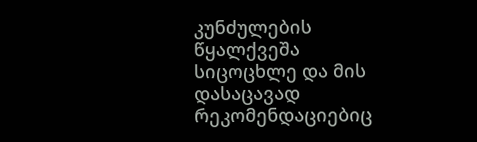კუნძულების წყალქვეშა სიცოცხლე და მის დასაცავად რეკომენდაციებიც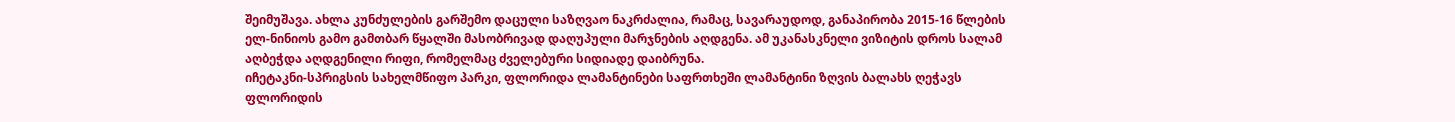შეიმუშავა. ახლა კუნძულების გარშემო დაცული საზღვაო ნაკრძალია, რამაც, სავარაუდოდ, განაპირობა 2015-16 წლების ელ-ნინიოს გამო გამთბარ წყალში მასობრივად დაღუპული მარჯნების აღდგენა. ამ უკანასკნელი ვიზიტის დროს სალამ აღბეჭდა აღდგენილი რიფი, რომელმაც ძველებური სიდიადე დაიბრუნა.
იჩეტაკნი-სპრიგსის სახელმწიფო პარკი, ფლორიდა ლამანტინები საფრთხეში ლამანტინი ზღვის ბალახს ღეჭავს ფლორიდის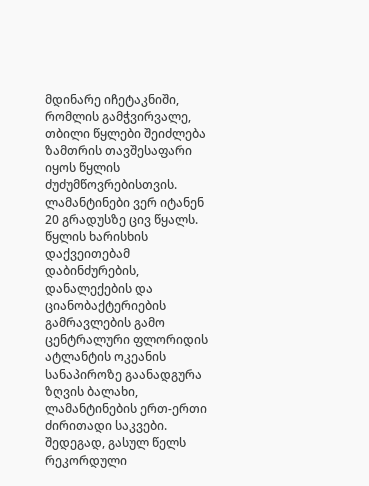მდინარე იჩეტაკნიში, რომლის გამჭვირვალე, თბილი წყლები შეიძლება ზამთრის თავშესაფარი იყოს წყლის ძუძუმწოვრებისთვის. ლამანტინები ვერ იტანენ 20 გრადუსზე ცივ წყალს. წყლის ხარისხის დაქვეითებამ დაბინძურების, დანალექების და ციანობაქტერიების გამრავლების გამო ცენტრალური ფლორიდის ატლანტის ოკეანის სანაპიროზე გაანადგურა ზღვის ბალახი, ლამანტინების ერთ-ერთი ძირითადი საკვები. შედეგად, გასულ წელს რეკორდული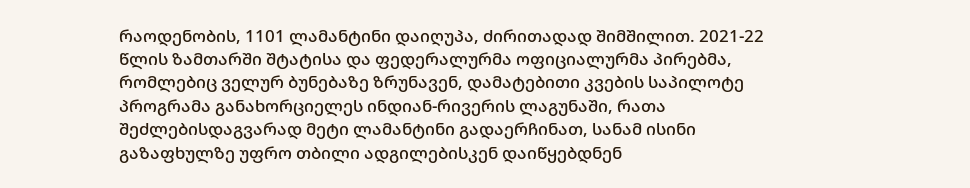რაოდენობის, 1101 ლამანტინი დაიღუპა, ძირითადად შიმშილით. 2021-22 წლის ზამთარში შტატისა და ფედერალურმა ოფიციალურმა პირებმა, რომლებიც ველურ ბუნებაზე ზრუნავენ, დამატებითი კვების საპილოტე პროგრამა განახორციელეს ინდიან-რივერის ლაგუნაში, რათა შეძლებისდაგვარად მეტი ლამანტინი გადაერჩინათ, სანამ ისინი გაზაფხულზე უფრო თბილი ადგილებისკენ დაიწყებდნენ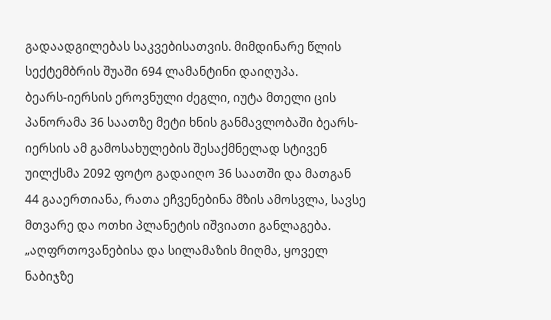გადაადგილებას საკვებისათვის. მიმდინარე წლის სექტემბრის შუაში 694 ლამანტინი დაიღუპა.
ბეარს-იერსის ეროვნული ძეგლი, იუტა მთელი ცის პანორამა 36 საათზე მეტი ხნის განმავლობაში ბეარს-იერსის ამ გამოსახულების შესაქმნელად სტივენ უილქსმა 2092 ფოტო გადაიღო 36 საათში და მათგან 44 გააერთიანა, რათა ეჩვენებინა მზის ამოსვლა, სავსე მთვარე და ოთხი პლანეტის იშვიათი განლაგება. „აღფრთოვანებისა და სილამაზის მიღმა, ყოველ ნაბიჯზე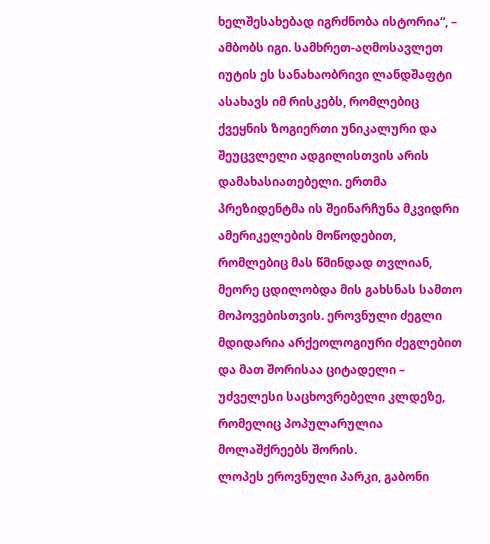ხელშესახებად იგრძნობა ისტორია“, – ამბობს იგი. სამხრეთ-აღმოსავლეთ იუტის ეს სანახაობრივი ლანდშაფტი ასახავს იმ რისკებს, რომლებიც ქვეყნის ზოგიერთი უნიკალური და შეუცვლელი ადგილისთვის არის დამახასიათებელი. ერთმა პრეზიდენტმა ის შეინარჩუნა მკვიდრი ამერიკელების მოწოდებით, რომლებიც მას წმინდად თვლიან, მეორე ცდილობდა მის გახსნას სამთო მოპოვებისთვის. ეროვნული ძეგლი მდიდარია არქეოლოგიური ძეგლებით და მათ შორისაა ციტადელი – უძველესი საცხოვრებელი კლდეზე, რომელიც პოპულარულია მოლაშქრეებს შორის.
ლოპეს ეროვნული პარკი, გაბონი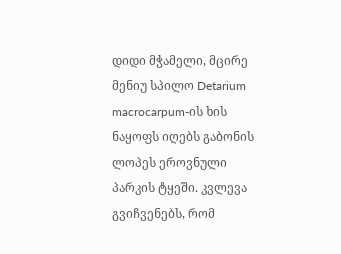დიდი მჭამელი, მცირე მენიუ სპილო Detarium macrocarpum-ის ხის ნაყოფს იღებს გაბონის ლოპეს ეროვნული პარკის ტყეში. კვლევა გვიჩვენებს, რომ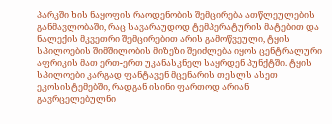პარკში ხის ნაყოფის რაოდენობის შემცირება ათწლეულების განმავლობაში, რაც სავარაუდოდ ტემპერატურის მატებით და ნალექის მკვეთრი შემცირებით არის გამოწვეული, ტყის სპილოების შიმშილობის მიზეზი შეიძლება იყოს ცენტრალური აფრიკის მათ ერთ-ერთ უკანასკნელ საყრდენ პუნქტში. ტყის სპილოები კარგად ფანტავენ მცენარის თესლს ასეთ ეკოსისტემებში, რადგან ისინი ფართოდ არიან გავრცელებულნი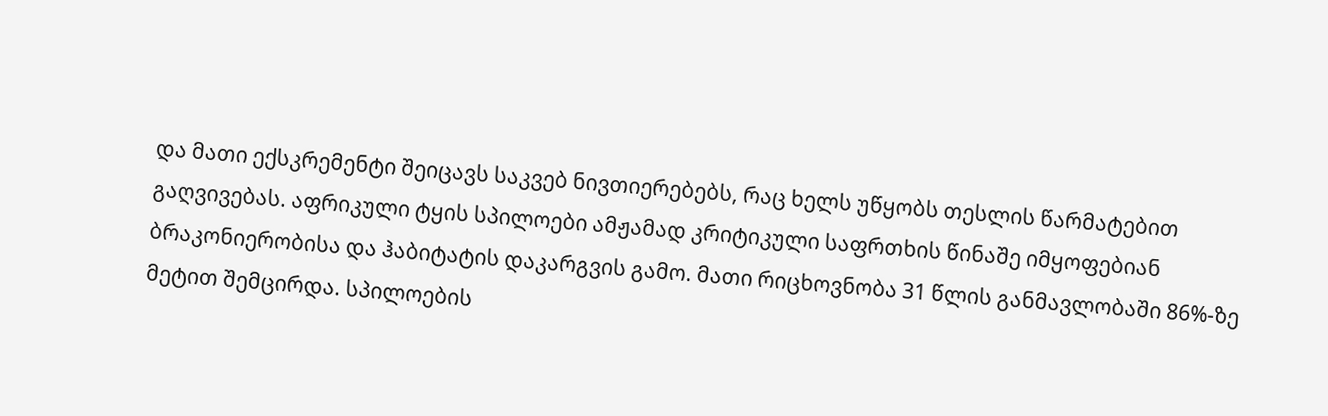და მათი ექსკრემენტი შეიცავს საკვებ ნივთიერებებს, რაც ხელს უწყობს თესლის წარმატებით გაღვივებას. აფრიკული ტყის სპილოები ამჟამად კრიტიკული საფრთხის წინაშე იმყოფებიან ბრაკონიერობისა და ჰაბიტატის დაკარგვის გამო. მათი რიცხოვნობა 31 წლის განმავლობაში 86%-ზე მეტით შემცირდა. სპილოების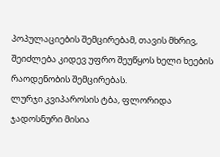პოპულაციების შემცირებამ, თავის მხრივ, შეიძლება კიდევ უფრო შეუწყოს ხელი ხეების რაოდენობის შემცირებას.
ლურჯი კვიპაროსის ტბა, ფლორიდა ჯადოსნური მისია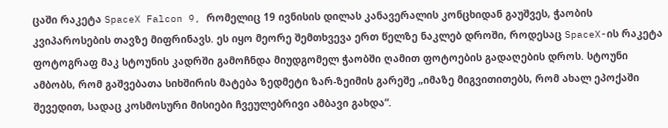ცაში რაკეტა SpaceX Falcon 9, რომელიც 19 ივნისის დილას კანავერალის კონცხიდან გაუშვეს, ჭაობის კვიპაროსების თავზე მიფრინავს. ეს იყო მეორე შემთხვევა ერთ წელზე ნაკლებ დროში, როდესაც SpaceX-ის რაკეტა ფოტოგრაფ მაკ სტოუნის კადრში გამოჩნდა მიუდგომელ ჭაობში ღამით ფოტოების გადაღების დროს. სტოუნი ამბობს, რომ გაშვებათა სიხშირის მატება ზედმეტი ზარ-ზეიმის გარეშე „იმაზე მიგვითითებს, რომ ახალ ეპოქაში შევედით, სადაც კოსმოსური მისიები ჩვეულებრივი ამბავი გახდა“.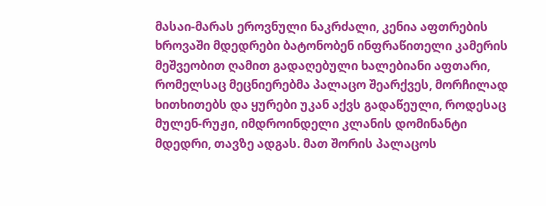მასაი-მარას ეროვნული ნაკრძალი, კენია აფთრების ხროვაში მდედრები ბატონობენ ინფრაწითელი კამერის მეშვეობით ღამით გადაღებული ხალებიანი აფთარი, რომელსაც მეცნიერებმა პალაცო შეარქვეს, მორჩილად ხითხითებს და ყურები უკან აქვს გადაწეული, როდესაც მულენ-რუჟი, იმდროინდელი კლანის დომინანტი მდედრი, თავზე ადგას. მათ შორის პალაცოს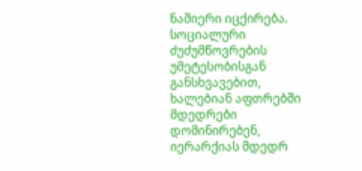ნაშიერი იცქირება. სოციალური ძუძუმწოვრების უმეტესობისგან განსხვავებით, ხალებიან აფთრებში მდედრები დომინირებენ, იერარქიას მდედრ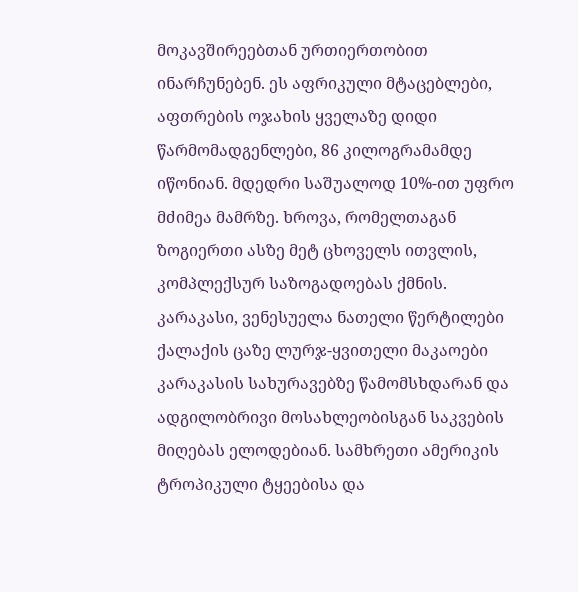მოკავშირეებთან ურთიერთობით ინარჩუნებენ. ეს აფრიკული მტაცებლები, აფთრების ოჯახის ყველაზე დიდი წარმომადგენლები, 86 კილოგრამამდე იწონიან. მდედრი საშუალოდ 10%-ით უფრო მძიმეა მამრზე. ხროვა, რომელთაგან ზოგიერთი ასზე მეტ ცხოველს ითვლის, კომპლექსურ საზოგადოებას ქმნის.
კარაკასი, ვენესუელა ნათელი წერტილები ქალაქის ცაზე ლურჯ-ყვითელი მაკაოები კარაკასის სახურავებზე წამომსხდარან და ადგილობრივი მოსახლეობისგან საკვების მიღებას ელოდებიან. სამხრეთი ამერიკის ტროპიკული ტყეებისა და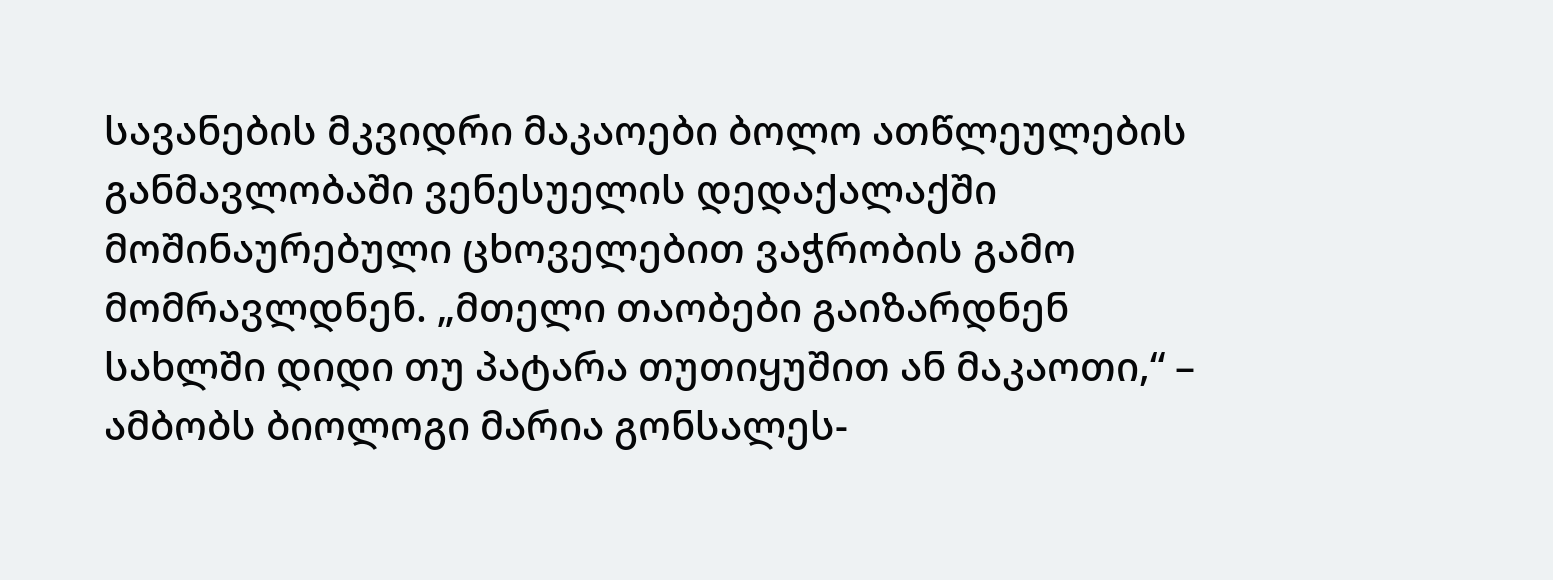სავანების მკვიდრი მაკაოები ბოლო ათწლეულების განმავლობაში ვენესუელის დედაქალაქში მოშინაურებული ცხოველებით ვაჭრობის გამო მომრავლდნენ. „მთელი თაობები გაიზარდნენ სახლში დიდი თუ პატარა თუთიყუშით ან მაკაოთი,“ – ამბობს ბიოლოგი მარია გონსალეს-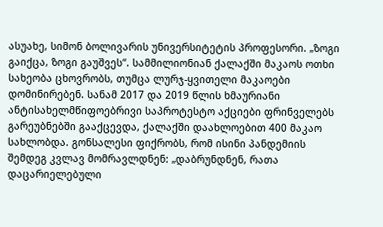ასუახე, სიმონ ბოლივარის უნივერსიტეტის პროფესორი. „ზოგი გაიქცა, ზოგი გაუშვეს“. სამმილიონიან ქალაქში მაკაოს ოთხი სახეობა ცხოვრობს, თუმცა ლურჯ-ყვითელი მაკაოები დომინირებენ. სანამ 2017 და 2019 წლის ხმაურიანი ანტისახელმწიფოებრივი საპროტესტო აქციები ფრინველებს გარეუბნებში გააქცევდა, ქალაქში დაახლოებით 400 მაკაო სახლობდა. გონსალესი ფიქრობს, რომ ისინი პანდემიის შემდეგ კვლავ მომრავლდნენ: „დაბრუნდნენ, რათა დაცარიელებული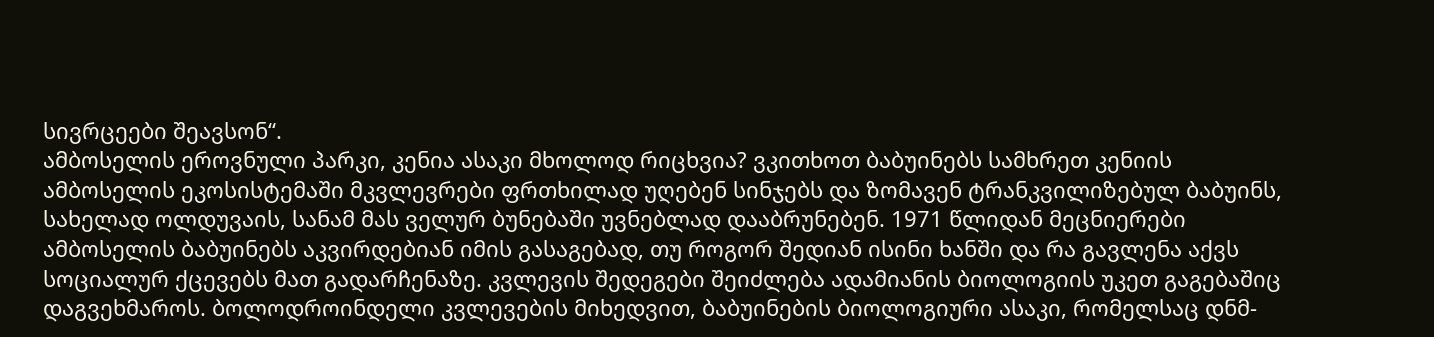სივრცეები შეავსონ“.
ამბოსელის ეროვნული პარკი, კენია ასაკი მხოლოდ რიცხვია? ვკითხოთ ბაბუინებს სამხრეთ კენიის ამბოსელის ეკოსისტემაში მკვლევრები ფრთხილად უღებენ სინჯებს და ზომავენ ტრანკვილიზებულ ბაბუინს, სახელად ოლდუვაის, სანამ მას ველურ ბუნებაში უვნებლად დააბრუნებენ. 1971 წლიდან მეცნიერები ამბოსელის ბაბუინებს აკვირდებიან იმის გასაგებად, თუ როგორ შედიან ისინი ხანში და რა გავლენა აქვს სოციალურ ქცევებს მათ გადარჩენაზე. კვლევის შედეგები შეიძლება ადამიანის ბიოლოგიის უკეთ გაგებაშიც დაგვეხმაროს. ბოლოდროინდელი კვლევების მიხედვით, ბაბუინების ბიოლოგიური ასაკი, რომელსაც დნმ-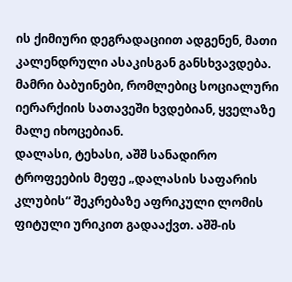ის ქიმიური დეგრადაციით ადგენენ, მათი კალენდრული ასაკისგან განსხვავდება. მამრი ბაბუინები, რომლებიც სოციალური იერარქიის სათავეში ხვდებიან, ყველაზე მალე იხოცებიან.
დალასი, ტეხასი, აშშ სანადირო ტროფეების მეფე „დალასის საფარის კლუბის“ შეკრებაზე აფრიკული ლომის ფიტული ურიკით გადააქვთ. აშშ-ის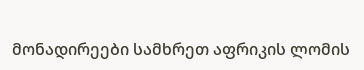მონადირეები სამხრეთ აფრიკის ლომის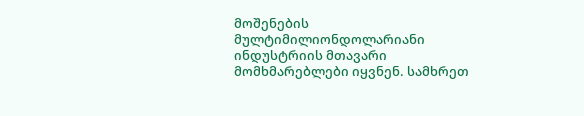მოშენების მულტიმილიონდოლარიანი ინდუსტრიის მთავარი მომხმარებლები იყვნენ. სამხრეთ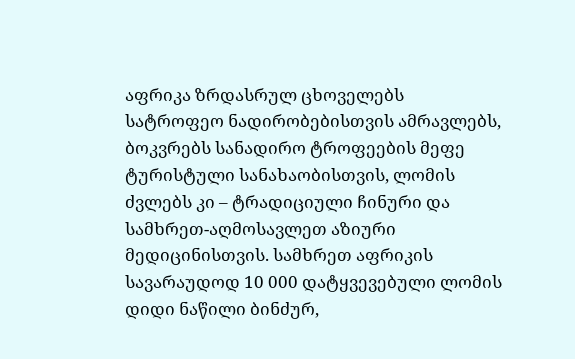აფრიკა ზრდასრულ ცხოველებს სატროფეო ნადირობებისთვის ამრავლებს, ბოკვრებს სანადირო ტროფეების მეფე ტურისტული სანახაობისთვის, ლომის ძვლებს კი – ტრადიციული ჩინური და სამხრეთ-აღმოსავლეთ აზიური მედიცინისთვის. სამხრეთ აფრიკის სავარაუდოდ 10 000 დატყვევებული ლომის დიდი ნაწილი ბინძურ,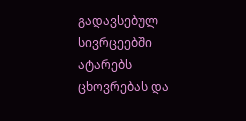გადავსებულ სივრცეებში ატარებს ცხოვრებას და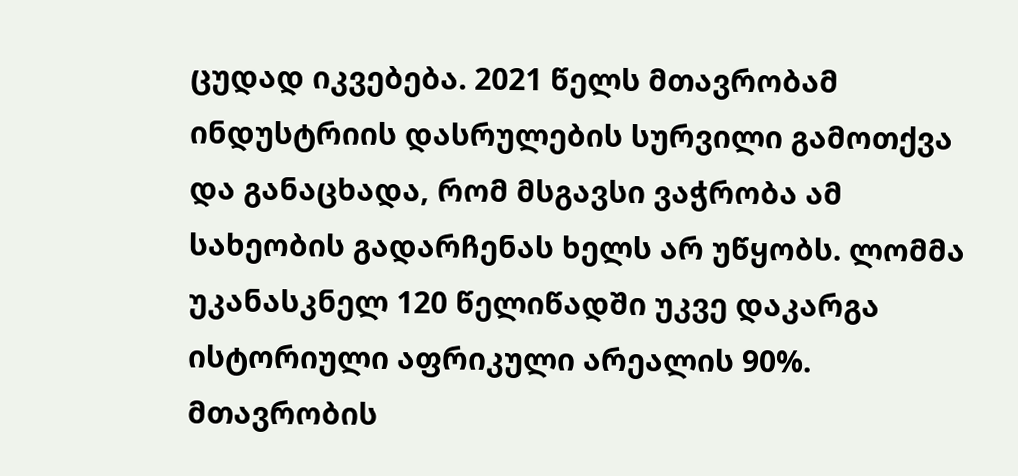ცუდად იკვებება. 2021 წელს მთავრობამ ინდუსტრიის დასრულების სურვილი გამოთქვა და განაცხადა, რომ მსგავსი ვაჭრობა ამ სახეობის გადარჩენას ხელს არ უწყობს. ლომმა უკანასკნელ 120 წელიწადში უკვე დაკარგა ისტორიული აფრიკული არეალის 90%. მთავრობის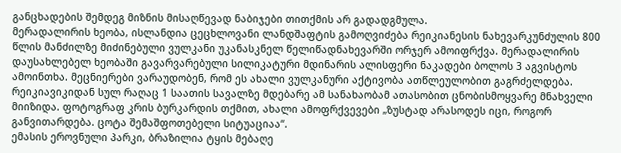განცხადების შემდეგ მიზნის მისაღწევად ნაბიჯები თითქმის არ გადადგმულა.
მერადალირის ხეობა, ისლანდია ცეცხლოვანი ლანდშაფტის გამოღვიძება რეიკიანესის ნახევარკუნძულის 800 წლის მანძილზე მიძინებული ვულკანი უკანასკნელ წელიწადნახევარში ორჯერ ამოიფრქვა. მერადალირის დაუსახლებელ ხეობაში გავარვარებული სილიკატური მდინარის ალისფერი ნაკადები ბოლოს 3 აგვისტოს ამოინთხა. მეცნიერები ვარაუდობენ, რომ ეს ახალი ვულკანური აქტივობა ათწლეულობით გაგრძელდება. რეიკიავიკიდან სულ რაღაც 1 საათის სავალზე მდებარე ამ სანახაობამ ათასობით ცნობისმოყვარე მნახველი მიიზიდა. ფოტოგრაფ კრის ბურკარდის თქმით, ახალი ამოფრქვევები „ზუსტად არასოდეს იცი, როგორ განვითარდება. ცოტა შემაშფოთებელი სიტუაციაა“.
ემასის ეროვნული პარკი, ბრაზილია ტყის მებაღე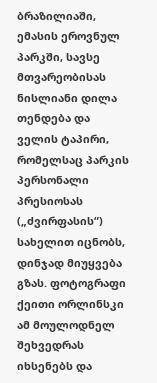ბრაზილიაში, ემასის ეროვნულ პარკში, სავსე მთვარეობისას ნისლიანი დილა თენდება და ველის ტაპირი, რომელსაც პარკის პერსონალი პრესიოსას („ძვირფასის“) სახელით იცნობს, დინჯად მიუყვება გზას. ფოტოგრაფი ქეითი ორლინსკი ამ მოულოდნელ შეხვედრას იხსენებს და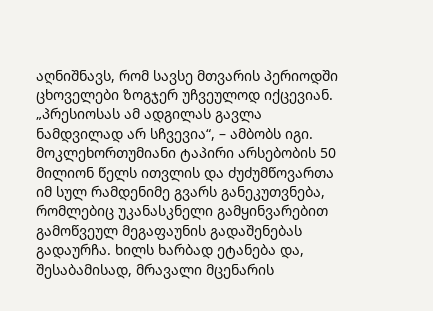აღნიშნავს, რომ სავსე მთვარის პერიოდში ცხოველები ზოგჯერ უჩვეულოდ იქცევიან. „პრესიოსას ამ ადგილას გავლა ნამდვილად არ სჩვევია“, – ამბობს იგი. მოკლეხორთუმიანი ტაპირი არსებობის 50 მილიონ წელს ითვლის და ძუძუმწოვართა იმ სულ რამდენიმე გვარს განეკუთვნება, რომლებიც უკანასკნელი გამყინვარებით გამოწვეულ მეგაფაუნის გადაშენებას გადაურჩა. ხილს ხარბად ეტანება და, შესაბამისად, მრავალი მცენარის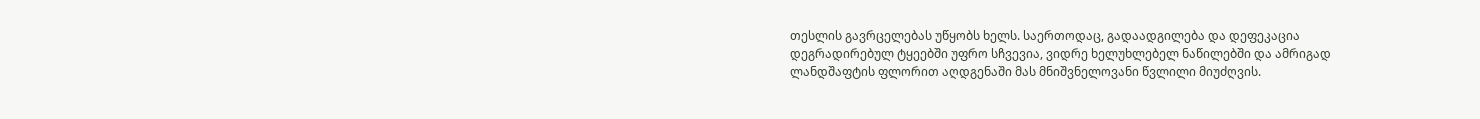თესლის გავრცელებას უწყობს ხელს. საერთოდაც, გადაადგილება და დეფეკაცია დეგრადირებულ ტყეებში უფრო სჩვევია, ვიდრე ხელუხლებელ ნაწილებში და ამრიგად ლანდშაფტის ფლორით აღდგენაში მას მნიშვნელოვანი წვლილი მიუძღვის.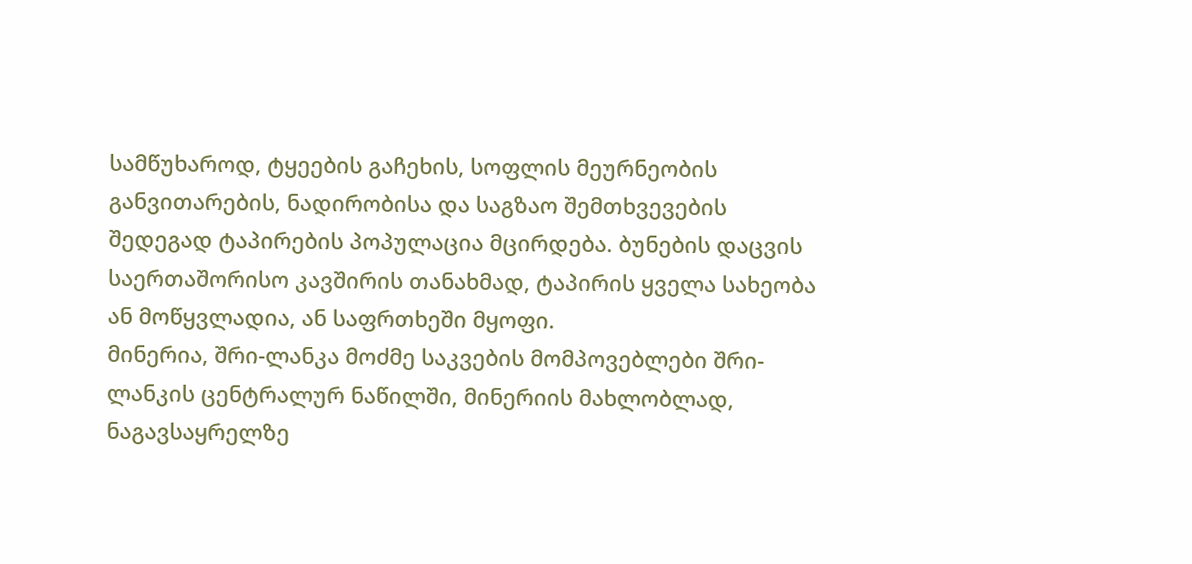სამწუხაროდ, ტყეების გაჩეხის, სოფლის მეურნეობის განვითარების, ნადირობისა და საგზაო შემთხვევების შედეგად ტაპირების პოპულაცია მცირდება. ბუნების დაცვის საერთაშორისო კავშირის თანახმად, ტაპირის ყველა სახეობა ან მოწყვლადია, ან საფრთხეში მყოფი.
მინერია, შრი-ლანკა მოძმე საკვების მომპოვებლები შრი-ლანკის ცენტრალურ ნაწილში, მინერიის მახლობლად, ნაგავსაყრელზე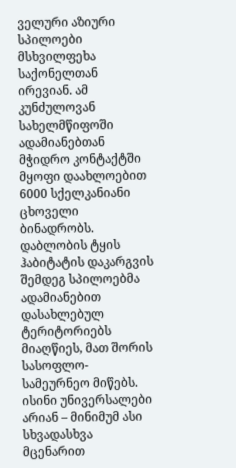ველური აზიური სპილოები მსხვილფეხა საქონელთან ირევიან. ამ კუნძულოვან სახელმწიფოში ადამიანებთან მჭიდრო კონტაქტში მყოფი დაახლოებით 6000 სქელკანიანი ცხოველი ბინადრობს. დაბლობის ტყის ჰაბიტატის დაკარგვის შემდეგ სპილოებმა ადამიანებით დასახლებულ ტერიტორიებს მიაღწიეს, მათ შორის სასოფლო-სამეურნეო მიწებს. ისინი უნივერსალები არიან – მინიმუმ ასი სხვადასხვა მცენარით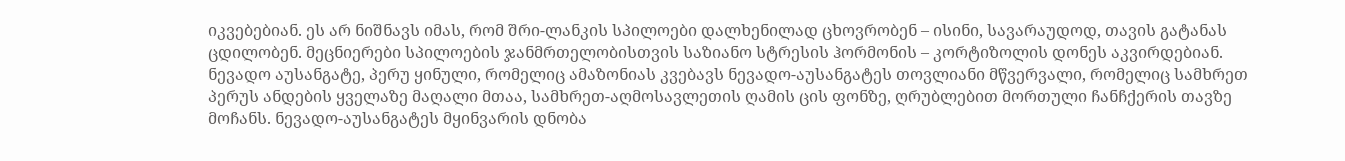იკვებებიან. ეს არ ნიშნავს იმას, რომ შრი-ლანკის სპილოები დალხენილად ცხოვრობენ – ისინი, სავარაუდოდ, თავის გატანას ცდილობენ. მეცნიერები სპილოების ჯანმრთელობისთვის საზიანო სტრესის ჰორმონის – კორტიზოლის დონეს აკვირდებიან.
ნევადო აუსანგატე, პერუ ყინული, რომელიც ამაზონიას კვებავს ნევადო-აუსანგატეს თოვლიანი მწვერვალი, რომელიც სამხრეთ პერუს ანდების ყველაზე მაღალი მთაა, სამხრეთ-აღმოსავლეთის ღამის ცის ფონზე, ღრუბლებით მორთული ჩანჩქერის თავზე მოჩანს. ნევადო-აუსანგატეს მყინვარის დნობა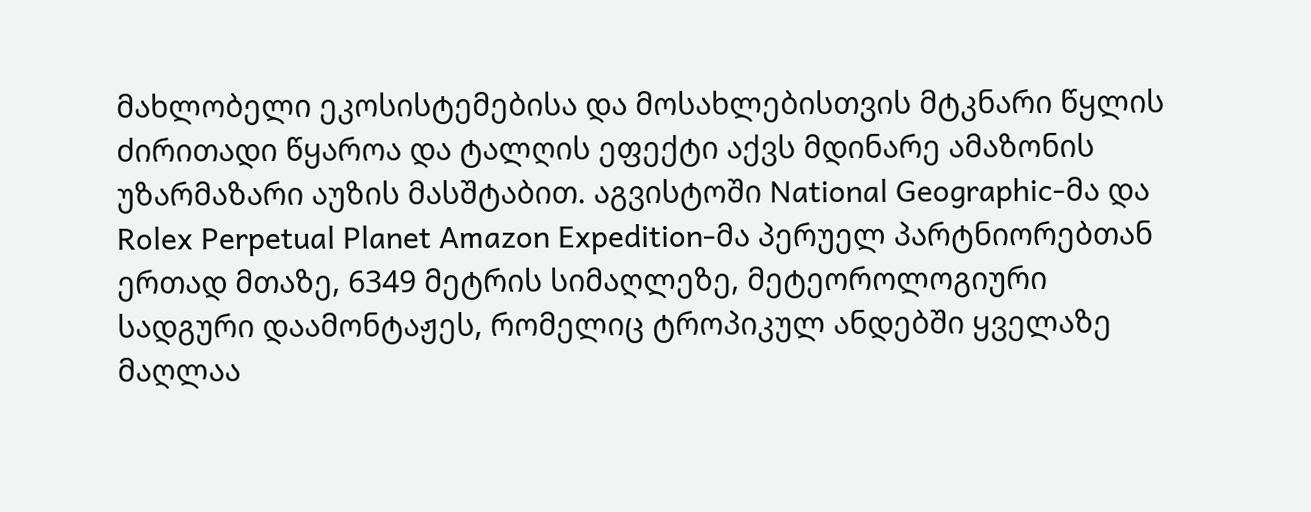მახლობელი ეკოსისტემებისა და მოსახლებისთვის მტკნარი წყლის ძირითადი წყაროა და ტალღის ეფექტი აქვს მდინარე ამაზონის უზარმაზარი აუზის მასშტაბით. აგვისტოში National Geographic-მა და Rolex Perpetual Planet Amazon Expedition-მა პერუელ პარტნიორებთან ერთად მთაზე, 6349 მეტრის სიმაღლეზე, მეტეოროლოგიური სადგური დაამონტაჟეს, რომელიც ტროპიკულ ანდებში ყველაზე მაღლაა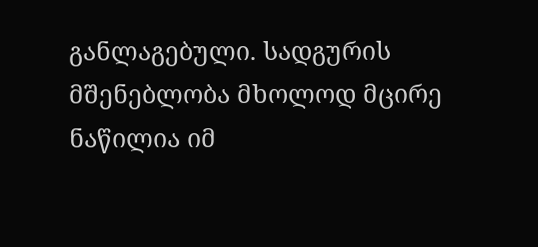განლაგებული. სადგურის მშენებლობა მხოლოდ მცირე ნაწილია იმ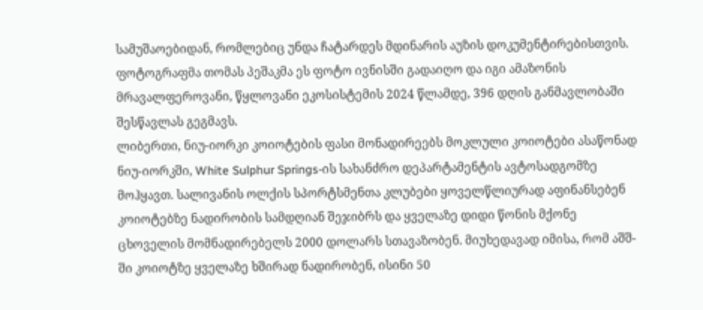სამუშაოებიდან, რომლებიც უნდა ჩატარდეს მდინარის აუზის დოკუმენტირებისთვის. ფოტოგრაფმა თომას პეშაკმა ეს ფოტო ივნისში გადაიღო და იგი ამაზონის მრავალფეროვანი, წყლოვანი ეკოსისტემის 2024 წლამდე, 396 დღის განმავლობაში შესწავლას გეგმავს.
ლიბერთი, ნიუ-იორკი კოიოტების ფასი მონადირეებს მოკლული კოიოტები ასაწონად ნიუ-იორკში, White Sulphur Springs-ის სახანძრო დეპარტამენტის ავტოსადგომზე მოჰყავთ. სალივანის ოლქის სპორტსმენთა კლუბები ყოველწლიურად აფინანსებენ კოიოტებზე ნადირობის სამდღიან შეჯიბრს და ყველაზე დიდი წონის მქონე ცხოველის მომნადირებელს 2000 დოლარს სთავაზობენ. მიუხედავად იმისა, რომ აშშ-ში კოიოტზე ყველაზე ხშირად ნადირობენ, ისინი 50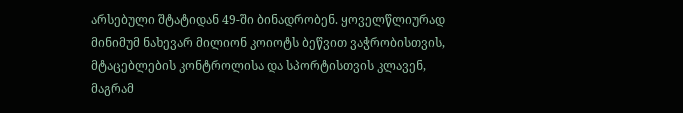არსებული შტატიდან 49-ში ბინადრობენ. ყოველწლიურად მინიმუმ ნახევარ მილიონ კოიოტს ბეწვით ვაჭრობისთვის, მტაცებლების კონტროლისა და სპორტისთვის კლავენ, მაგრამ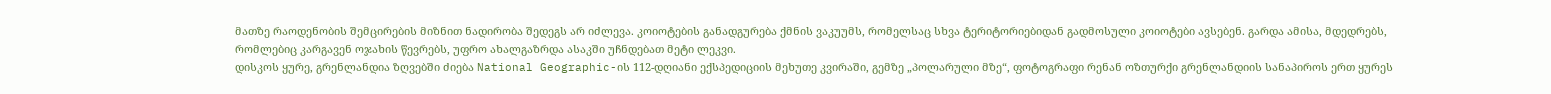მათზე რაოდენობის შემცირების მიზნით ნადირობა შედეგს არ იძლევა. კოიოტების განადგურება ქმნის ვაკუუმს, რომელსაც სხვა ტერიტორიებიდან გადმოსული კოიოტები ავსებენ. გარდა ამისა, მდედრებს, რომლებიც კარგავენ ოჯახის წევრებს, უფრო ახალგაზრდა ასაკში უჩნდებათ მეტი ლეკვი.
დისკოს ყურე, გრენლანდია ზღვებში ძიება National Geographic-ის 112-დღიანი ექსპედიციის მეხუთე კვირაში, გემზე „პოლარული მზე“, ფოტოგრაფი რენან ოზთურქი გრენლანდიის სანაპიროს ერთ ყურეს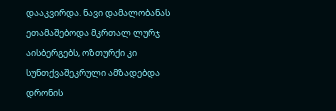დააკვირდა. ნავი დამალობანას ეთამაშებოდა მკრთალ ლურჯ აისბერგებს, ოზთურქი კი სუნთქვაშეკრული ამზადებდა დრონის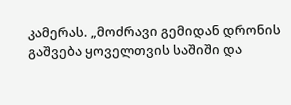კამერას. „მოძრავი გემიდან დრონის გაშვება ყოველთვის საშიში და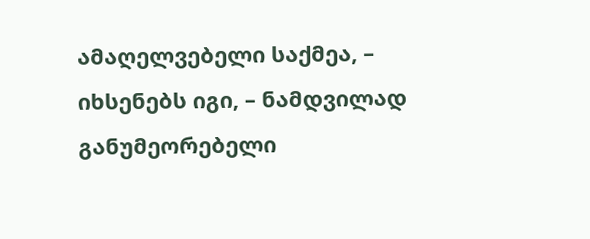ამაღელვებელი საქმეა, – იხსენებს იგი, – ნამდვილად განუმეორებელი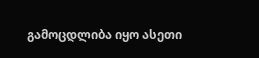გამოცდლიბა იყო ასეთი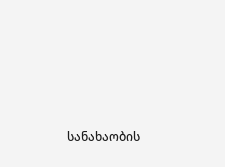სანახაობის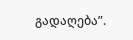გადაღება”.